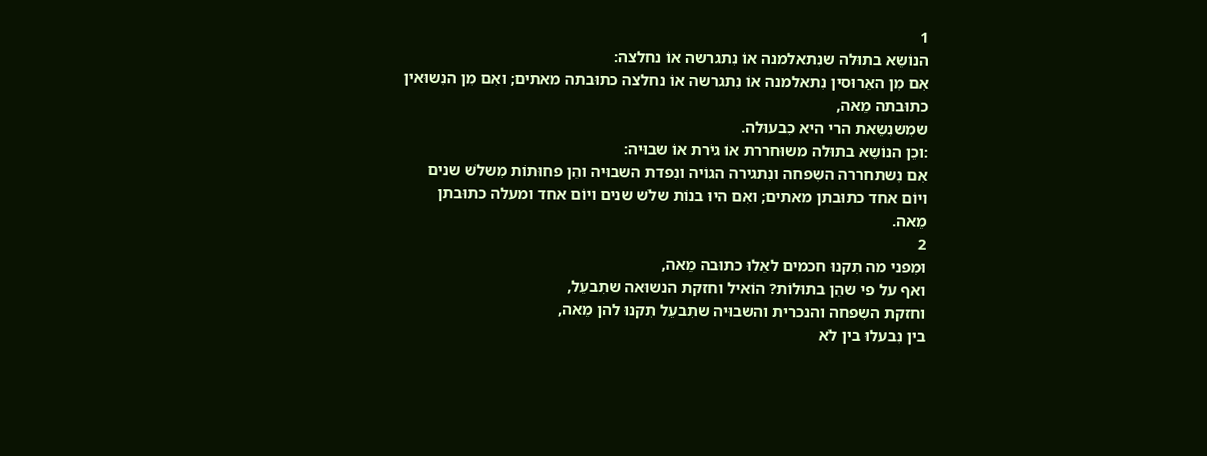1
הנוֹשֵא בתוּלה שנִתאלמנה אוֹ נִתגרשה אוֹ נחלצה:
אִם מִן האֵרוּסין נִתאלמנה אוֹ נִתגרשה אוֹ נחלצה כתוּבתה מאתים; ואִם מִן הנִשוּאין כתוּבתה מֵאה,
שמִשנִשֵאת הרי היא כִבעוּלה.
:וכֵן הנוֹשֵא בתוּלה משוּחררת אוֹ גיֹרת אוֹ שבוּיה:
אִם נִשתחררה השִפחה ונִתגירה הגוֹיה ונִפדת השבוּיה והֵן פחוּתוֹת מִשלֹש שנים ויוֹם אחד כתוּבתן מאתים; ואִם היוּ בנוֹת שלֹש שנים ויוֹם אחד ומעלה כתוּבתן מֵאה.
2
וּמִפני מה תִקנוּ חכמים לאֵלוּ כתוּבה מֵאה,
ואף על פי שהֵן בתוּלוֹת? הוֹאיל וחזקת הנשוּאה שתִבעֵל,
וחזקת השִפחה והנכרית והשבוּיה שתִבעֵל תִקנוּ להן מֵאה,
בין נִבעלוּ בין לֹא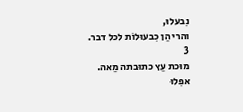נִבעלוּ,
והרי הֵן כִבעוּלוֹת לכל דבר.
3
מוּכת עֵץ כתוּבתה מֵאה.
אפִלוּ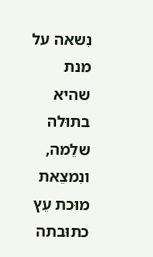נִשאה על מנת שהיא בתוּלה שלֵמה,
ונִמצֵאת מוּכת עֵץ כתוּבתה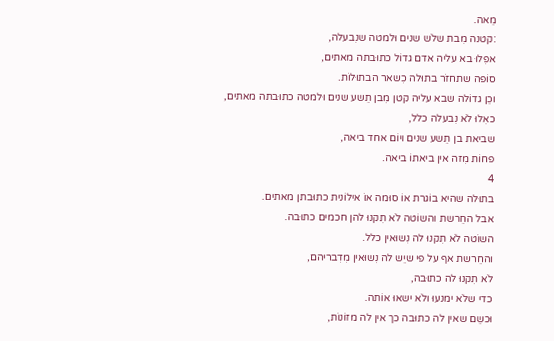מֵאה.
:קטנה מִבת שלֹש שנים וּלמטה שנִבעלה,
אפִלוּ בא עליה אדם גדוֹל כתוּבתה מאתים,
סוֹפה שתחזֹר בתוּלה כִשאר הבתוּלוֹת.
וכֵן גדוֹלה שבא עליה קטן מִבן תֵשע שנים וּלמטה כתוּבתה מאתים,
כאִלוּ לֹא נִבעלה כלל,
שביאת בן תֵשע שנים ויוֹם אחד ביאה,
פחוֹת מִזה אין ביאתוֹ ביאה.
4
בתוּלה שהיא בוֹגרת אוֹ סוּמה אוֹ אילוֹנית כתוּבתן מאתים.
אבל החֵרשת והשוֹטה לֹא תִקנוּ להן חכמים כתוּבה.
השוֹטה לֹא תִקנוּ לה נִשוּאין כלל.
והחֵרשת אף על פי שיֵש לה נִשוּאין מִדִבריהם,
לֹא תִקנוּ לה כתוּבה,
כדי שלֹא ימנעוּ ולֹא ישאוּ אוֹתה.
וּכשֵם שאין לה כתוּבה כך אין לה מזוֹנוֹת,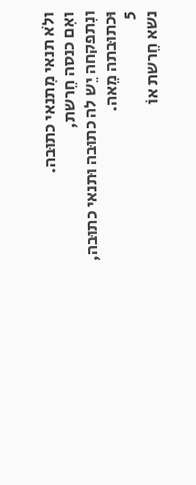ולֹא תנאי מִתנאי כתוּבה.
ואִם כנסה חֵרשת,
ונִתפקחה יֵש לה כתוּבה וּתנאי כתוּבה,
וּכתוּבתה מֵאה.
5
נשא חֵרשת אוֹ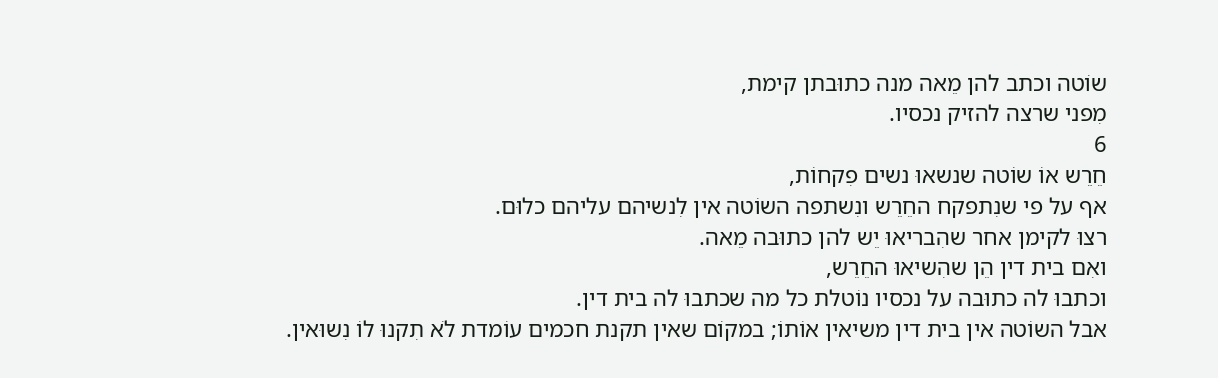שוֹטה וכתב להן מֵאה מנה כתוּבתן קימת,
מִפני שרצה להזיק נכסיו.
6
חֵרֵש אוֹ שוֹטה שנשאוּ נשים פִקחוֹת,
אף על פי שנִתפקח החֵרֵש ונִשתפה השוֹטה אין לִנשיהם עליהם כלוּם.
רצוּ לקימן אחר שהִבריאוּ יֵש להן כתוּבה מֵאה.
ואִם בית דין הֵן שהִשיאוּ החֵרֵש,
וכתבוּ לה כתוּבה על נכסיו נוֹטלת כל מה שכתבוּ לה בית דין.
אבל השוֹטה אין בית דין משיאין אוֹתוֹ; במקוֹם שאין תקנת חכמים עוֹמדת לֹא תִקנוּ לוֹ נִשוּאין.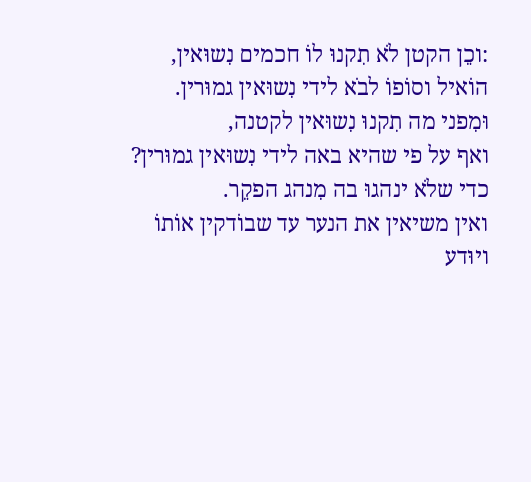:וכֵן הקטן לֹא תִקנוּ לוֹ חכמים נִשוּאין,
הוֹאיל וסוֹפוֹ לבֹא לידי נִשוּאין גמוּרין.
וּמִפני מה תִקנוּ נִשוּאין לקטנה,
ואף על פי שהיא באה לידי נִשוּאין גמוּרין? כדי שלֹא ינהגוּ בה מִנהג הפקֵר.
ואין משיאין את הנער עד שבוֹדקין אוֹתוֹ ויוּדע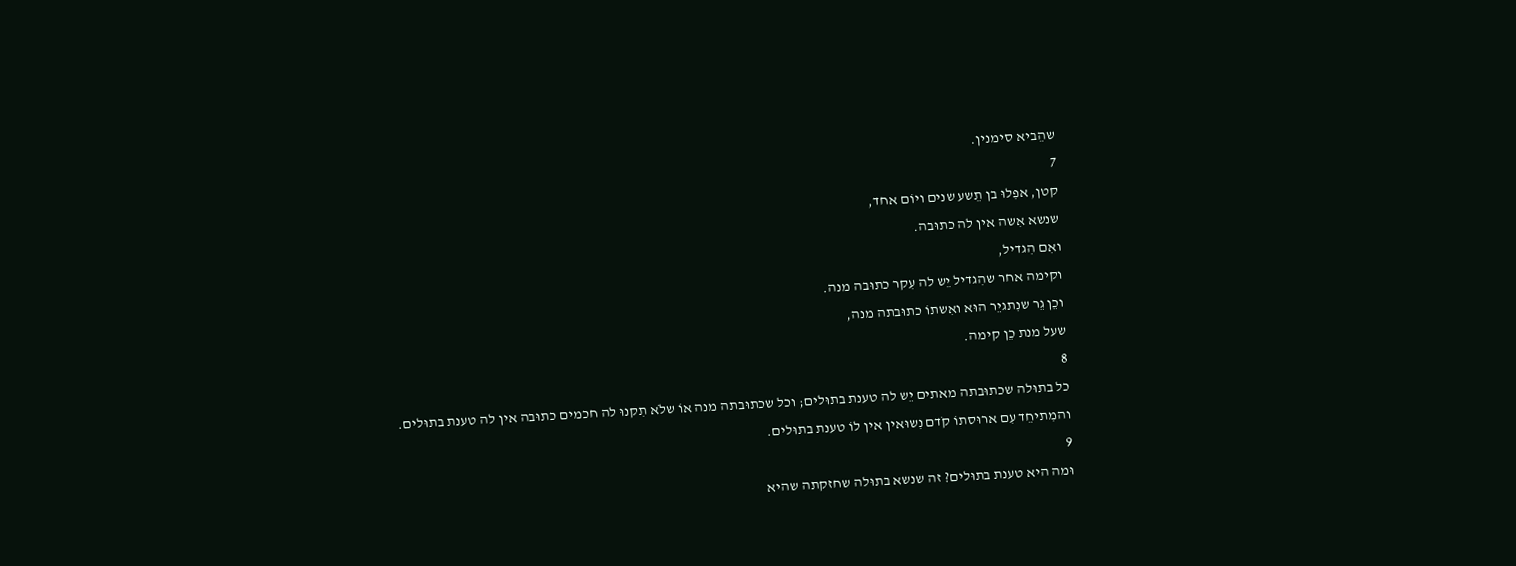שהֵביא סימנין.
7
קטן, אפִלוּ בן תֵשע שנים ויוֹם אחד,
שנשא אִשה אין לה כתוּבה.
ואִם הִגדיל,
וקימה אחר שהִגדיל יֵש לה עִקר כתוּבה מנה.
וכֵן גֵר שנִתגיֵר הוּא ואִשתוֹ כתוּבתה מנה,
שעל מנת כֵן קימה.
8
כל בתוּלה שכתוּבתה מאתים יֵש לה טענת בתוּלים; וכל שכתוּבתה מנה אוֹ שלֹא תִקנוּ לה חכמים כתוּבה אין לה טענת בתוּלים.
והמִתיחֵד עִם ארוּסתוֹ קֹדם נִשוּאין אין לוֹ טענת בתוּלים.
9
וּמה היא טענת בתוּלים? זה שנשא בתוּלה שחזקתה שהיא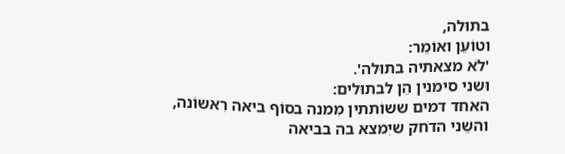בתוּלה,
וטוֹעֵן ואוֹמֵר:
'לֹא מצאתיה בתוּלה'.
וּשני סימנין הֵן לבתוּלים:
האחד דמים ששוֹתתין מִמנה בסוֹף ביאה רִאשוֹנה,
והשֵני הדֹחק שיִמצא בה בביאה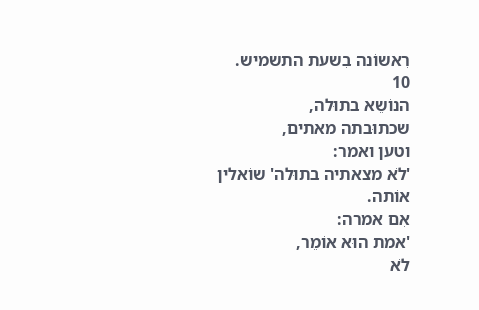רִאשוֹנה בִשעת התשמיש.
10
הנוֹשֵא בתוּלה,
שכתוּבתה מאתים,
וטען ואמר:
'לֹא מצאתיה בתוּלה' שוֹאלין אוֹתה.
אִם אמרה:
'אמת הוּא אוֹמֵר,
לֹא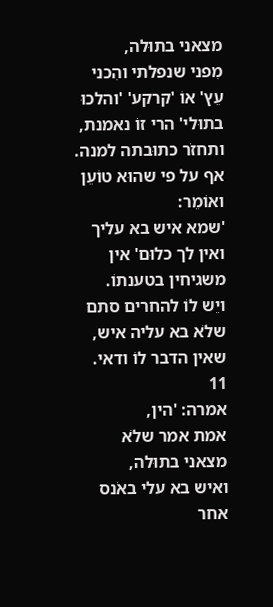מצאני בתוּלה,
מִפני שנפלתי והִכני עֵץ' אוֹ 'קרקע' 'והלכוּ בתוּלי' הרי זוֹ נאמנת,
ותחזֹר כתוּבתה למנה.
אף על פי שהוּא טוֹעֵן ואוֹמֵר:
'שמא איש בא עליך ואין לך כלוּם' אין משגיחין בטענתוֹ.
ויֵש לוֹ להחרים סתם שלֹא בא עליה איש,
שאין הדבר לוֹ ודאי.
11
אמרה: 'הין,
אמת אמר שלֹא מצאני בתוּלה,
ואיש בא עלי באֹנס אחר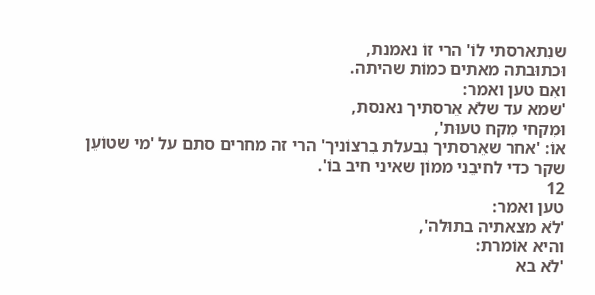שנִתארסתי לוֹ' הרי זוֹ נאמנת,
וּכתוּבתה מאתים כמוֹת שהיתה.
ואִם טען ואמר:
'שמא עד שלֹא אֵרסתיך נאנסת,
וּמִקחי מִקח טעוּת',
אוֹ: 'אחר שאֵרסתיך נִבעלת בִרצוֹניך' הרי זה מחרים סתם על 'מי שטוֹעֵן שקר כדי לחיבֵני ממוֹן שאיני חיב בוֹ'.
12
טען ואמר:
'לֹא מצאתיה בתוּלה',
והיא אוֹמרת:
'לֹא בא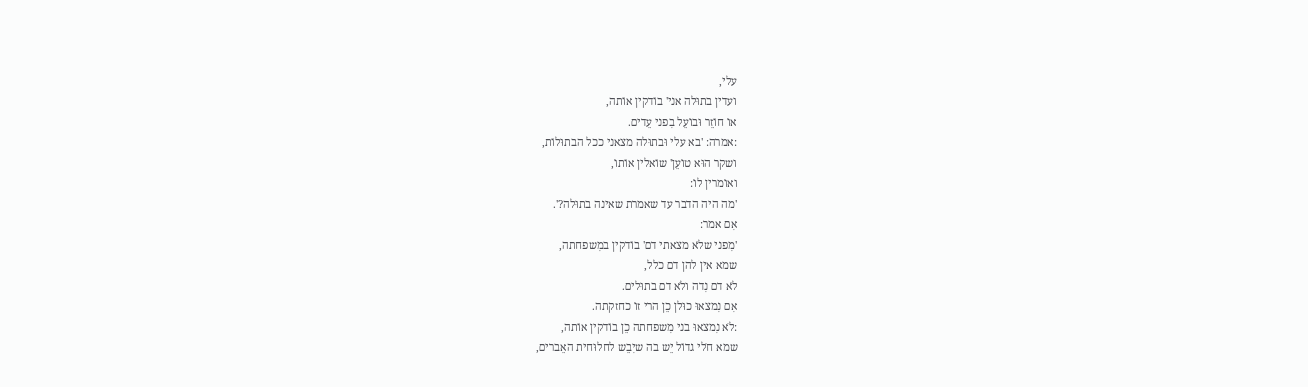עלי,
ועדין בתוּלה אני' בוֹדקין אוֹתה,
אוֹ חוֹזֵר וּבוֹעֵל בִפני עֵדים.
:אמרה: 'בא עלי וּבתוּלה מצאני ככל הבתוּלוֹת,
ושקר הוּא טוֹעֵן' שוֹאלין אוֹתוֹ,
ואוֹמרין לוֹ:
'מה היה הדבר עד שאמרת שאינה בתוּלה?'.
אִם אמר:
'מִפני שלֹא מצאתי דם' בוֹדקין במִשפחתה,
שמא אין להן דם כלל,
לֹא דם נִדה ולֹא דם בתוּלים.
אִם נִמצאוּ כוּלן כֵן הרי זוֹ כחזקתה.
:לֹא נִמצאוּ בני מִשפחתה כֵן בוֹדקין אוֹתה,
שמא חֹלי גדוֹל יֵש בה שיִבֵש לחלוּחית האֵברים,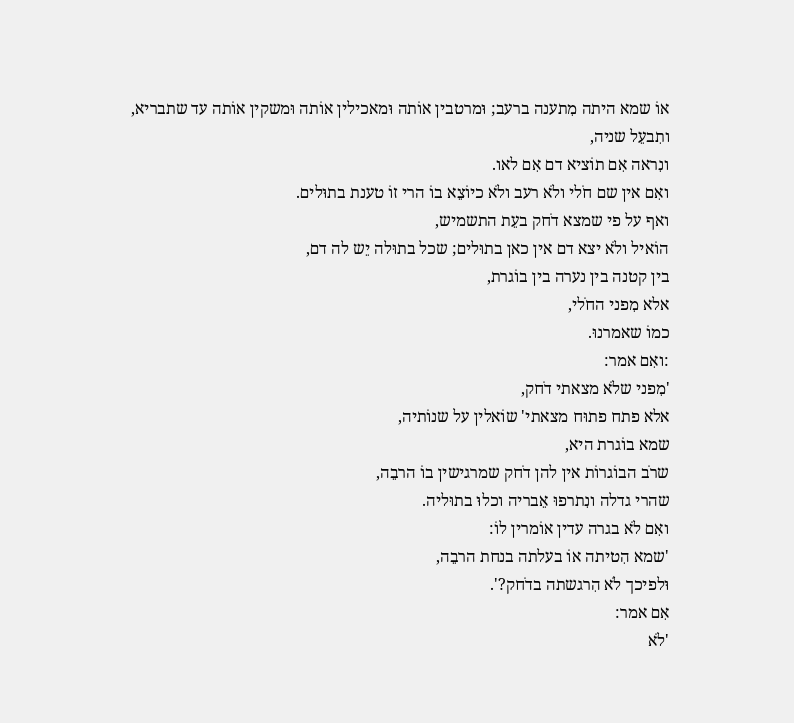אוֹ שמא היתה מִתענה ברעב; וּמרטבין אוֹתה וּמאכילין אוֹתה וּמשקין אוֹתה עד שתבריא,
ותִבעֵל שניה,
ונִראה אִם תוֹציא דם אִם לאו.
ואִם אין שם חֹלי ולֹא רעב ולֹא כיוֹצֵא בוֹ הרי זוֹ טענת בתוּלים.
ואף על פי שמצא דֹחק בעֵת התשמיש,
הוֹאיל ולֹא יצא דם אין כאן בתוּלים; שכל בתוּלה יֵש לה דם,
בין קטנה בין נערה בין בוֹגרת,
אלא מִפני החֹלי,
כמוֹ שאמרנוּ.
:ואִם אמר:
'מִפני שלֹא מצאתי דֹחק,
אלא פתח פתוּח מצאתי' שוֹאלין על שנוֹתיה,
שמא בוֹגרת היא,
שרֹב הבוֹגרוֹת אין להן דֹחק שמרגישין בוֹ הרבֵה,
שהרי גדלה ונִתרפוּ אֵבריה וכלוּ בתוּליה.
ואִם לֹא בגרה עדין אוֹמרין לוֹ:
'שמא הִטיתה אוֹ בעלתה בנחת הרבֵה,
וּלפיכך לֹא הִרגשתה בדֹחק?'.
אִם אמר:
'לֹא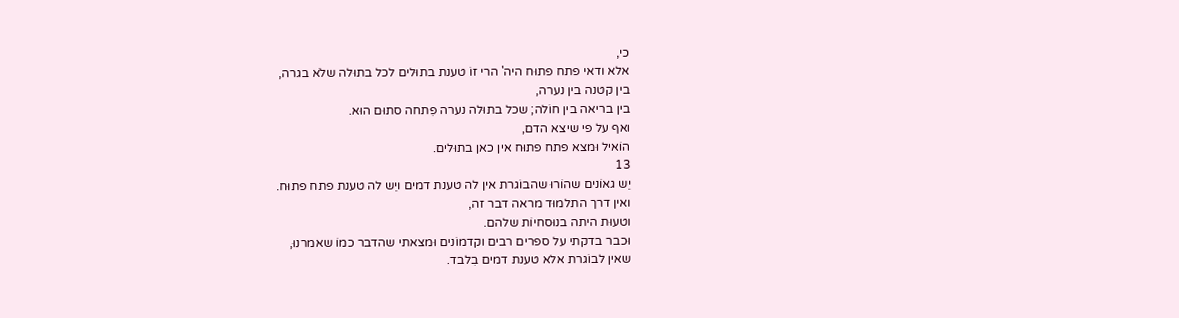כי,
אלא ודאי פתח פתוּח היה' הרי זוֹ טענת בתוּלים לכל בתוּלה שלֹא בגרה,
בין קטנה בין נערה,
בין בריאה בין חוֹלה; שכל בתוּלה נערה פִתחה סתוּם הוּא.
ואף על פי שיצא הדם,
הוֹאיל וּמצא פתח פתוּח אין כאן בתוּלים.
13
יֵש גאוֹנים שהוֹרוּ שהבוֹגרת אין לה טענת דמים ויֵש לה טענת פתח פתוּח.
ואין דרך התלמוּד מראה דבר זה,
וטעוּת היתה בנוּסחיוֹת שלהם.
וּכבר בדקתי על ספרים רבים וקדמוֹנים וּמצאתי שהדבר כמוֹ שאמרנוּ,
שאין לבוֹגרת אלא טענת דמים בִלבד.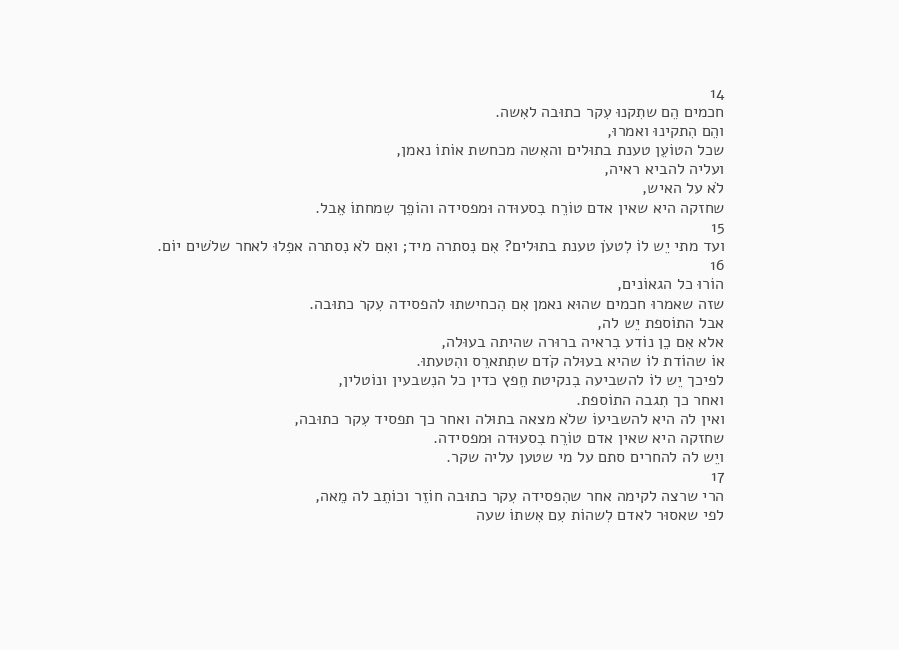14
חכמים הֵם שתִקנוּ עִקר כתוּבה לאִשה.
והֵם הִתקינוּ ואמרוּ,
שכל הטוֹעֵן טענת בתוּלים והאִשה מכחשת אוֹתוֹ נאמן,
ועליה להביא ראיה,
לֹא על האיש,
שחזקה היא שאין אדם טוֹרֵח בִסעוּדה וּמפסידה והוֹפֵך שִמחתוֹ אֵבל.
15
ועד מתי יֵש לוֹ לִטעֹן טענת בתוּלים? אִם נִסתרה מיד; ואִם לֹא נִסתרה אפִלוּ לאחר שלֹשים יוֹם.
16
הוֹרוּ כל הגאוֹנים,
שזה שאמרוּ חכמים שהוּא נאמן אִם הִכחישתוּ להפסידה עִקר כתוּבה.
אבל התוֹספת יֵש לה,
אלא אִם כֵן נוֹדע בִראיה ברוּרה שהיתה בעוּלה,
אוֹ שהוֹדת לוֹ שהיא בעוּלה קֹדם שתִתארֵס והִטעתוּ.
לפיכך יֵש לוֹ להשביעה בִנקיטת חֵפץ כדין כל הנִשבעין ונוֹטלין,
ואחר כך תִגבה התוֹספת.
ואין לה היא להשביעוֹ שלֹא מצאה בתוּלה ואחר כך תפסיד עִקר כתוּבה,
שחזקה היא שאין אדם טוֹרֵח בִסעוּדה וּמפסידה.
ויֵש לה להחרים סתם על מי שטען עליה שקר.
17
הרי שרצה לקימה אחר שהִפסידה עִקר כתוּבה חוֹזֵר וכוֹתֵב לה מֵאה,
לפי שאסוּר לאדם לִשהוֹת עִם אִשתוֹ שעה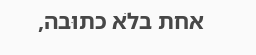אחת בלֹא כתוּבה,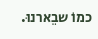כמוֹ שבֵארנוּ.